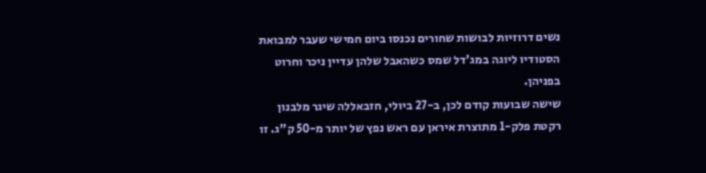נשים דרוזיות לבושות שחורים נכנסו ביום חמישי שעבר למבואת הסטודיו ליוגה במג'דל שמס כשהאבל שלהן עדיין ניכר וחרוט בפניהן.
שישה שבועות קודם לכן, ב-27 ביולי, חזבאללה שיגר מלבנון רקטת פלק-1 מתוצרת איראן עם ראש נפץ של יותר מ-50 ק"ג. זו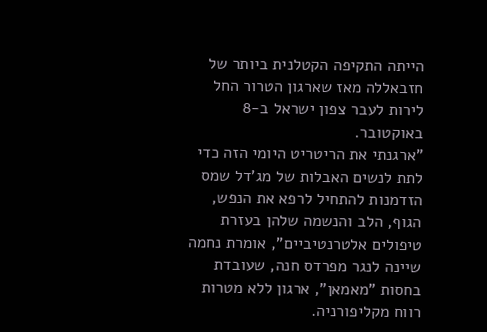הייתה התקיפה הקטלנית ביותר של חזבאללה מאז שארגון הטרור החל לירות לעבר צפון ישראל ב-8 באוקטובר.
"ארגנתי את הריטריט היומי הזה כדי לתת לנשים האבלות של מג'דל שמס הזדמנות להתחיל לרפא את הנפש, הגוף, הלב והנשמה שלהן בעזרת טיפולים אלטרנטיביים", אומרת נחמה שיינה לנגר מפרדס חנה, שעובדת בחסות "מאמאן", ארגון ללא מטרות רווח מקליפורניה.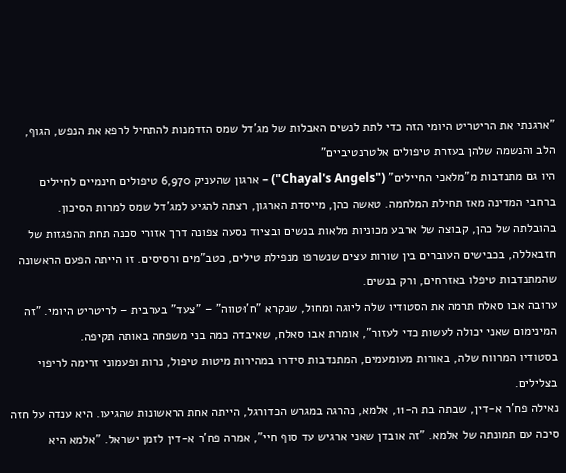"ארגנתי את הריטריט היומי הזה כדי לתת לנשים האבלות של מג'דל שמס הזדמנות להתחיל לרפא את הנפש, הגוף, הלב והנשמה שלהן בעזרת טיפולים אלטרנטיביים"
היו גם מתנדבות מ"מלאכי החיילים" ("Chayal's Angels") – ארגון שהעניק 6,970 טיפולים חינמיים לחיילים ברחבי המדינה מאז תחילת המלחמה. טאשה כהן, מייסדת הארגון, רצתה להגיע למג'דל שמס למרות הסיכון.
בהובלתה של כהן, קבוצה של ארבע מכוניות מלאות בנשים ובציוד נסעה צפונה דרך אזורי סכנה תחת ההפגזות של חזבאללה, בכבישים העוברים בין שורות עצים שנשרפו מנפילת טילים, כטב"מים ורסיסים. זו הייתה הפעם הראשונה שהמתנדבות טיפלו באזרחים, ורק בנשים.
ערובה אבו סאלח תרמה את הסטודיו שלה ליוגה ומחול, שנקרא "ח'וּטווה" – "צעד" בערבית – לריטריט היומי. "זה המינימום שאני יכולה לעשות כדי לעזור", אומרת אבו סאלח, שאיבדה כמה בני משפחה באותה תקיפה.
בסטודיו המרווח שלה, באורות מעומעמים, המתנדבות סידרו במהירות מיטות טיפול, נרות ופעמוני זרימה לריפוי בצלילים.
נאילה פח'ר א-דין, שבתה בת ה-11, אלמא, נהרגה במגרש הכדורגל, הייתה אחת הראשונות שהגיעו. היא ענדה על חזה סיכה עם תמונתה של אלמא. "זה אובדן שאני ארגיש עד סוף חיי", אמרה פח'ר א-דין לזמן ישראל. "אלמא היא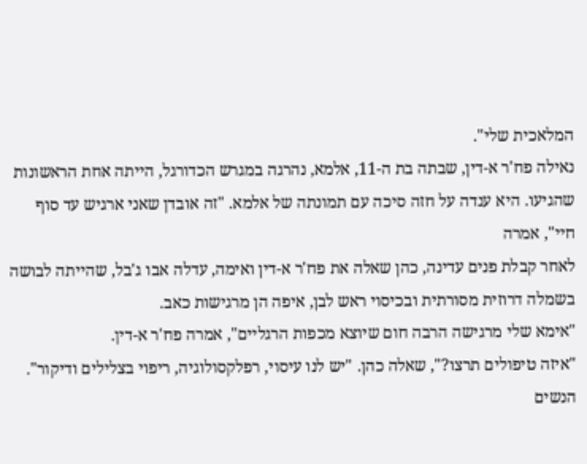המלאכית שלי".
נאילה פח'ר א-דין, שבתה בת ה-11, אלמא, נהרגה במגרש הכדורגל, הייתה אחת הראשונות שהגיעו. היא ענדה על חזה סיכה עם תמונתה של אלמא. "זה אובדן שאני ארגיש עד סוף חיי", אמרה
לאחר קבלת פנים עדינה, כהן שאלה את פח'ר א-דין ואימה, עדלה אבו ג'בל, שהייתה לבושה בשמלה דרוזית מסורתית ובכיסוי ראש לבן, איפה הן מרגישות כאב.
"אימא שלי מרגישה הרבה חום שיוצא מכפות הרגליים", אמרה פח'ר א-דין.
"איזה טיפולים תרצו?", שאלה כהן. "יש לנו עיסוי, רפלקסולוגיה, ריפוי בצלילים ודיקור".
הנשים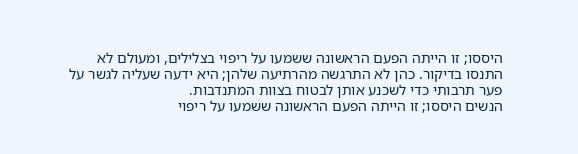היססו; זו הייתה הפעם הראשונה ששמעו על ריפוי בצלילים, ומעולם לא התנסו בדיקור. כהן לא התרגשה מהרתיעה שלהן; היא ידעה שעליה לגשר על פער תרבותי כדי לשכנע אותן לבטוח בצוות המתנדבות.
הנשים היססו; זו הייתה הפעם הראשונה ששמעו על ריפוי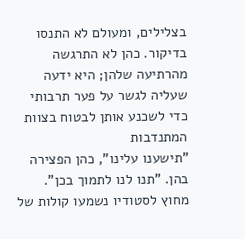בצלילים, ומעולם לא התנסו בדיקור. כהן לא התרגשה מהרתיעה שלהן; היא ידעה שעליה לגשר על פער תרבותי כדי לשכנע אותן לבטוח בצוות המתנדבות
"תישענו עלינו", כהן הפצירה בהן. "תנו לנו לתמוך בכן".
מחוץ לסטודיו נשמעו קולות של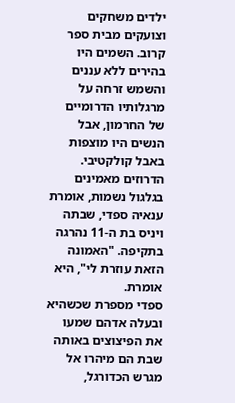ילדים משחקים וצועקים מבית ספר קרוב. השמים היו בהירים ללא עננים והשמש זרחה על מרגלותיו הדרומיים של החרמון, אבל הנשים היו מוצפות באבל קולקטיבי.
הדרוזים מאמינים בגלגול נשמות, אומרת ענאיה ספדי, שבתה ויניס בת ה-11 נהרגה בתקיפה. "האמונה הזאת עוזרת לי", היא אומרת.
ספדי מספרת שכשהיא ובעלה אדהם שמעו את הפיצוצים באותה שבת הם מיהרו אל מגרש הכדורגל,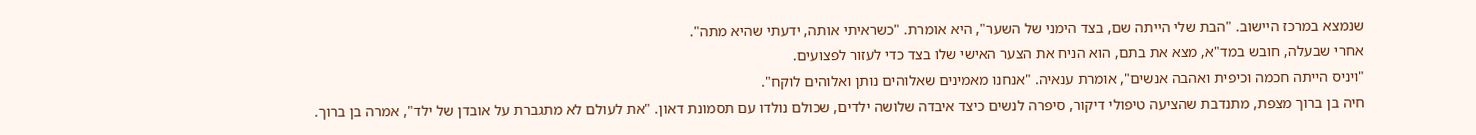שנמצא במרכז היישוב. "הבת שלי הייתה שם, בצד הימני של השער", היא אומרת. "כשראיתי אותה, ידעתי שהיא מתה".
אחרי שבעלה, חובש במד"א, מצא את בתם, הוא הניח את הצער האישי שלו בצד כדי לעזור לפצועים.
"ויניס הייתה חכמה וכיפית ואהבה אנשים", אומרת ענאיה. "אנחנו מאמינים שאלוהים נותן ואלוהים לוקח".
חיה בן ברוך מצפת, מתנדבת שהציעה טיפולי דיקור, סיפרה לנשים כיצד איבדה שלושה ילדים, שכולם נולדו עם תסמונת דאון. "את לעולם לא מתגברת על אובדן של ילד", אמרה בן ברוך.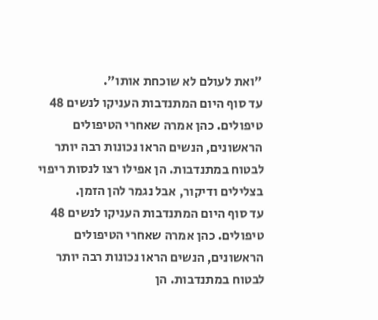"ואת לעולם לא שוכחת אותו".
עד סוף היום המתנדבות העניקו לנשים 48 טיפולים. כהן אמרה שאחרי הטיפולים הראשונים, הנשים הראו נכונות רבה יותר לבטוח במתנדבות. הן אפילו רצו לנסות ריפוי בצלילים ודיקור, אבל נגמר להן הזמן.
עד סוף היום המתנדבות העניקו לנשים 48 טיפולים. כהן אמרה שאחרי הטיפולים הראשונים, הנשים הראו נכונות רבה יותר לבטוח במתנדבות. הן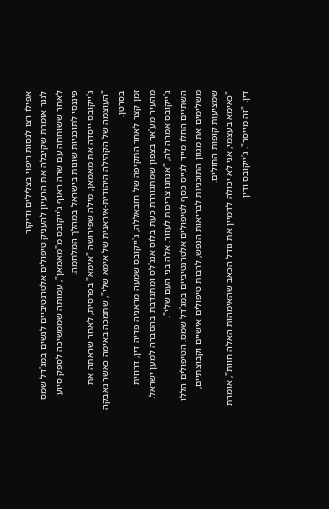אפילו רצו לנסות ריפוי בצלילים ודיקור
לנגר אומרת שקיבלה את הרעיון להעניק טיפולים אלטרנטיביים לנשים במג'דל שמס לאחר ששוחחה עם שרה ראוף ג'ייקובס מ"מאמאן", עמותה שממשיכה לספק סיוע פיננסי לתוכניות שונות בישראל במהלך המלחמה.
ג'ייקובס ייסדה את מאמאן, מילה שפירושה "אימא" בפרסית, לאחר שראתה את "העוצמה של הקהילה היהודית-איראנית של אימא שלי", שתמכה באימה כאשר נאבקה בסרטן.
זמן קצר לאחר התקיפה של חזבאללה, ג'ייקובס שמעה מראניה פדיה דין, דרוזית מהעיר מע'אר בצפון שמתגוררת כעת בלוס אנג'לס ומתנדבת בהסברה למען ישראל. ג'ייקובס אמרה לה, "אנחנו צריכות לעזור. אלה בני העם שלי".
השתיים החלו מייד לגייס כסף לטיפולים אלטרנטיביים במג'דל שמס. הטיפולים הללו משלימים את מגוון התוכניות לבריאות הנפש, לרבות טיפולים אישיים וקבוצתיים, שמציעות קופות החולים.
"כאימא בעצמי, אני לא יכולה לדמיין את גודל הכאב שהאימהות האלה חוות", אומרת דין. "זה מייסר". ג'ייקובס ודין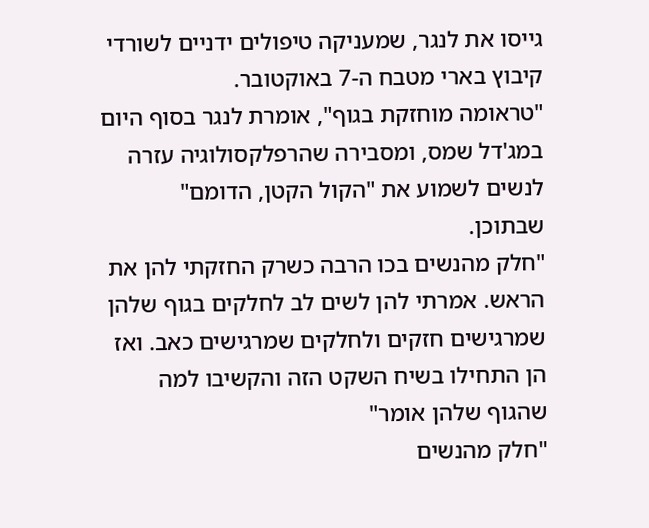גייסו את לנגר, שמעניקה טיפולים ידניים לשורדי קיבוץ בארי מטבח ה-7 באוקטובר.
"טראומה מוחזקת בגוף", אומרת לנגר בסוף היום במג'דל שמס, ומסבירה שהרפלקסולוגיה עזרה לנשים לשמוע את "הקול הקטן, הדומם" שבתוכן.
"חלק מהנשים בכו הרבה כשרק החזקתי להן את הראש. אמרתי להן לשים לב לחלקים בגוף שלהן שמרגישים חזקים ולחלקים שמרגישים כאב. ואז הן התחילו בשיח השקט הזה והקשיבו למה שהגוף שלהן אומר"
"חלק מהנשים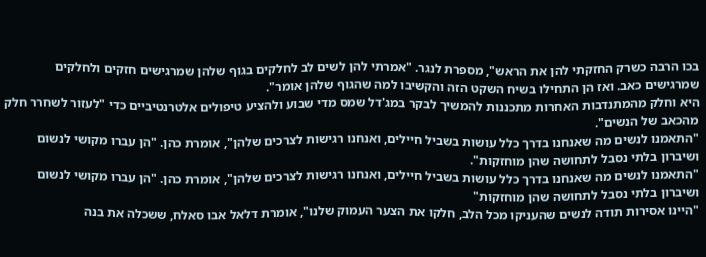בכו הרבה כשרק החזקתי להן את הראש", מספרת לנגר. "אמרתי להן לשים לב לחלקים בגוף שלהן שמרגישים חזקים ולחלקים שמרגישים כאב. ואז הן התחילו בשיח השקט הזה והקשיבו למה שהגוף שלהן אומר".
היא וחלק מהמתנדבות האחרות מתכננות להמשיך לבקר במג'דל שמס מדי שבוע ולהציע טיפולים אלטרנטיביים כדי "לעזור לשחרר חלק מהכאב של הנשים".
"התאמנו לנשים מה שאנחנו בדרך כלל עושות בשביל חיילים, ואנחנו רגישות לצרכים שלהן", אומרת כהן. "הן עברו מקושי לנשום ושיברון בלתי נסבל לתחושה שהן מוחזקות".
"התאמנו לנשים מה שאנחנו בדרך כלל עושות בשביל חיילים, ואנחנו רגישות לצרכים שלהן", אומרת כהן. "הן עברו מקושי לנשום ושיברון בלתי נסבל לתחושה שהן מוחזקות"
"היינו אסירות תודה לנשים שהעניקו מכל הלב, חלקו את הצער העמוק שלנו", אומרת דלאל אבו סאלח, ששכלה את בנה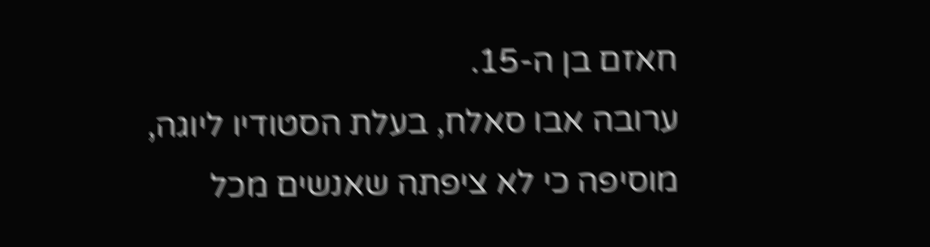חאזם בן ה-15.
ערובה אבו סאלח, בעלת הסטודיו ליוגה, מוסיפה כי לא ציפתה שאנשים מכל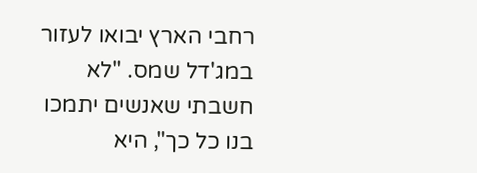רחבי הארץ יבואו לעזור במג'דל שמס. "לא חשבתי שאנשים יתמכו בנו כל כך", היא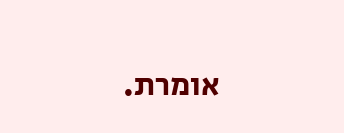אומרת.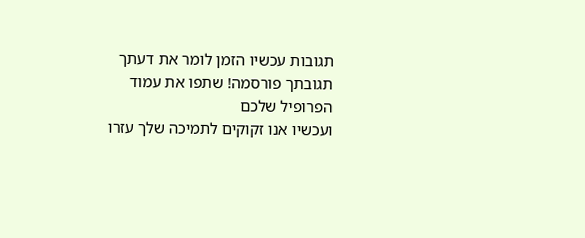תגובות עכשיו הזמן לומר את דעתך
תגובתך פורסמה! שתפו את עמוד הפרופיל שלכם
ועכשיו אנו זקוקים לתמיכה שלך עזרו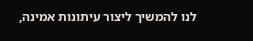לנו להמשיך ליצור עיתונות אמינה,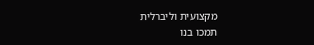מקצועית וליברלית
תמכו בנו